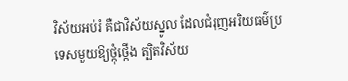វិស័យអប់រំ គឺជាវិស័យស្នូល ដែលជំរុញអរិយធម៌ប្រទេសមួយឱ្យថ្កុំថ្កើង ត្បិតវិស័យ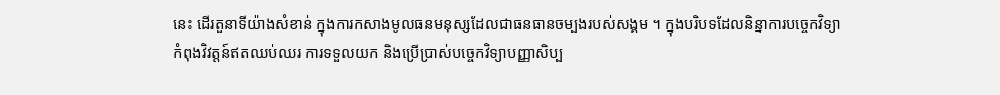នេះ ដើរតួនាទីយ៉ាងសំខាន់ ក្នុងការកសាងមូលធនមនុស្សដែលជាធនធានចម្បងរបស់សង្គម ។ ក្នុងបរិបទដែលនិន្នាការបច្ចេកវិទ្យាកំពុងវិវត្តន៍ឥតឈប់ឈរ ការទទួលយក និងប្រើប្រាស់បច្ចេកវិទ្យាបញ្ញាសិប្ប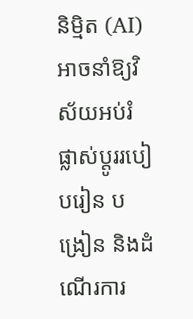និម្មិត (AI) អាចនាំឱ្យវិស័យអប់រំ ផ្លាស់ប្ដូររបៀបរៀន បង្រៀន និងដំណើរការ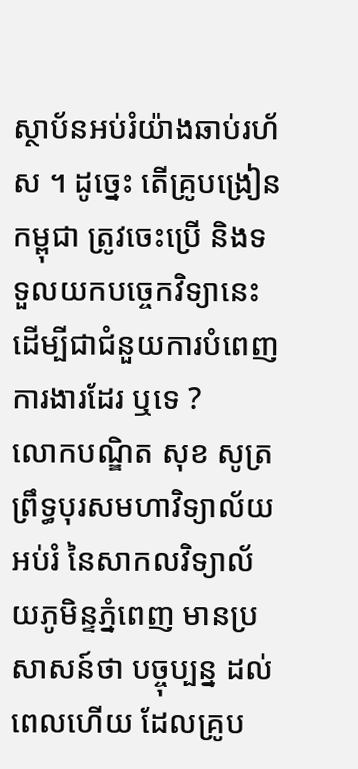ស្ថាប័នអប់រំយ៉ាងឆាប់រហ័ស ។ ដូច្នេះ តើគ្រូបង្រៀនកម្ពុជា ត្រូវចេះប្រើ និងទទួលយកបច្ចេកវិទ្យានេះ ដើម្បីជាជំនួយការបំពេញការងារដែរ ឬទេ ?
លោកបណ្ឌិត សុខ សូត្រ ព្រឹទ្ធបុរសមហាវិទ្យាល័យអប់រំ នៃសាកលវិទ្យាល័យភូមិន្ទភ្នំពេញ មានប្រសាសន៍ថា បច្ចុប្បន្ន ដល់ពេលហើយ ដែលគ្រូប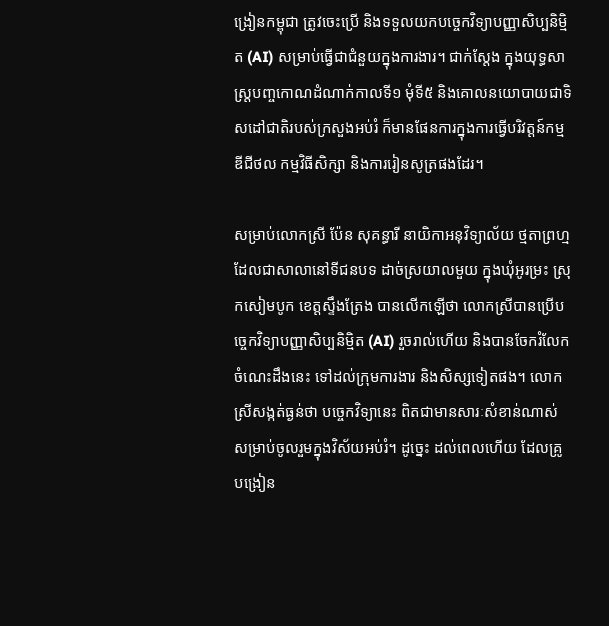ង្រៀនកម្ពុជា ត្រូវចេះប្រើ និងទទួលយកបច្ចេកវិទ្យាបញ្ញាសិប្បនិម្មិត (AI) សម្រាប់ធ្វើជាជំនួយក្នុងការងារ។ ជាក់ស្តែង ក្នុងយុទ្ធសាស្ត្របញ្ចកោណដំណាក់កាលទី១ មុំទី៥ និងគោលនយោបាយជាទិសដៅជាតិរបស់ក្រសួងអប់រំ ក៏មានផែនការក្នុងការធ្វើបរិវត្តន៍កម្មឌីជីថល កម្មវិធីសិក្សា និងការរៀនសូត្រផងដែរ។

សម្រាប់លោកស្រី ប៉ែន សុគន្ធារី នាយិកាអនុវិទ្យាល័យ ថ្មតាព្រហ្ម ដែលជាសាលានៅទីជនបទ ដាច់ស្រយាលមួយ ក្នុងឃុំអូរម្រះ ស្រុកសៀមបូក ខេត្តស្ទឹងត្រែង បានលើកឡើថា លោកស្រីបានប្រើបច្ចេកវិទ្យាបញ្ញាសិប្បនិម្មិត (AI) រួចរាល់ហើយ និងបានចែករំលែកចំណេះដឹងនេះ ទៅដល់ក្រុមការងារ និងសិស្សទៀតផង។ លោកស្រីសង្កត់ធ្ងន់ថា បច្ចេកវិទ្យានេះ ពិតជាមានសារៈសំខាន់ណាស់ សម្រាប់ចូលរួមក្នុងវិស័យអប់រំ។ ដូច្នេះ ដល់ពេលហើយ ដែលគ្រូបង្រៀន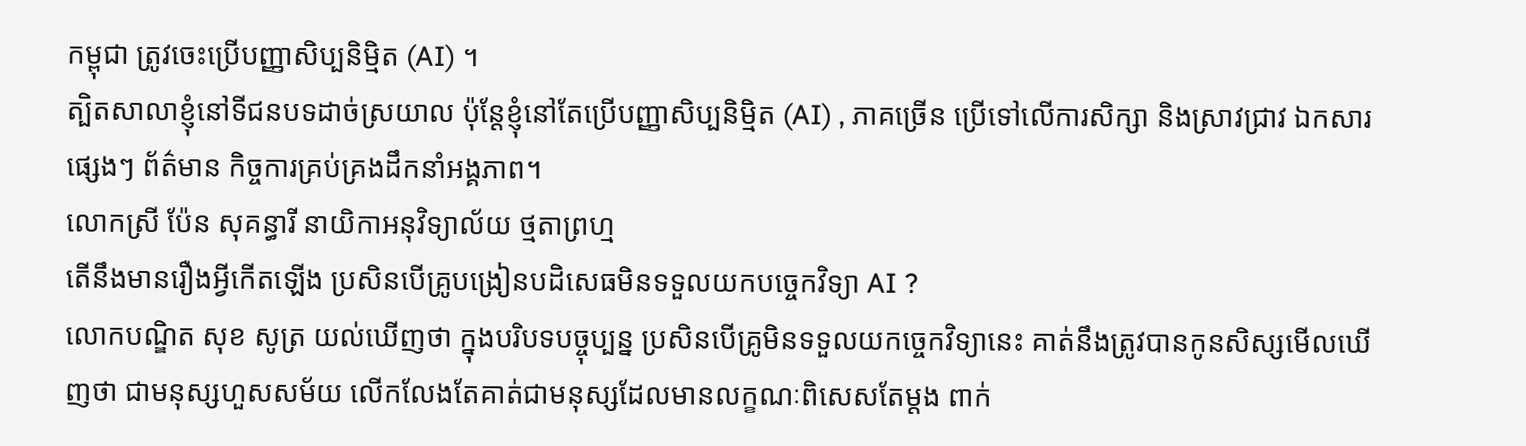កម្ពុជា ត្រូវចេះប្រើបញ្ញាសិប្បនិម្មិត (AI) ។
ត្បិតសាលាខ្ញុំនៅទីជនបទដាច់ស្រយាល ប៉ុន្តែខ្ញុំនៅតែប្រើបញ្ញាសិប្បនិម្មិត (AI) , ភាគច្រើន ប្រើទៅលើការសិក្សា និងស្រាវជ្រាវ ឯកសារផ្សេងៗ ព័ត៌មាន កិច្ចការគ្រប់គ្រងដឹកនាំអង្គភាព។
លោកស្រី ប៉ែន សុគន្ធារី នាយិកាអនុវិទ្យាល័យ ថ្មតាព្រហ្ម
តើនឹងមានរឿងអ្វីកើតឡើង ប្រសិនបើគ្រូបង្រៀនបដិសេធមិនទទួលយកបច្ចេកវិទ្យា AI ?
លោកបណ្ឌិត សុខ សូត្រ យល់ឃើញថា ក្នុងបរិបទបច្ចុប្បន្ន ប្រសិនបើគ្រូមិនទទួលយកច្ចេកវិទ្យានេះ គាត់នឹងត្រូវបានកូនសិស្សមើលឃើញថា ជាមនុស្សហួសសម័យ លើកលែងតែគាត់ជាមនុស្សដែលមានលក្ខណៈពិសេសតែម្ដង ពាក់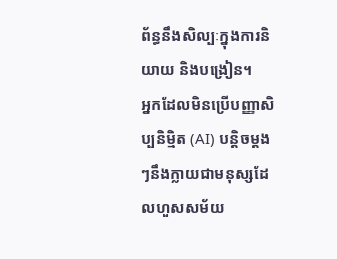ព័ន្ធនឹងសិល្បៈក្នុងការនិយាយ និងបង្រៀន។
អ្នកដែលមិនប្រើបញ្ញាសិប្បនិម្មិត (AI) បន្តិចម្ដងៗនឹងក្លាយជាមនុស្សដែលហួសសម័យ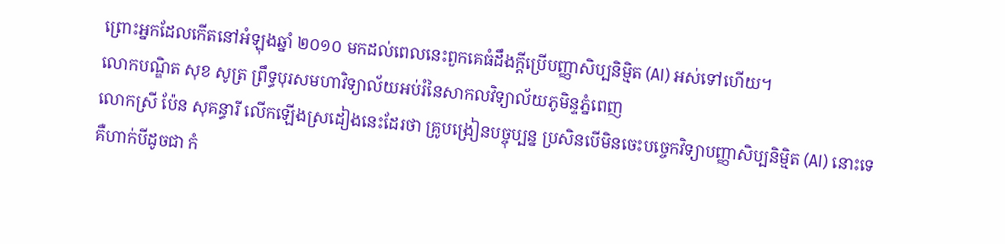ព្រោះអ្នកដែលកើតនៅអំឡុងឆ្នាំ ២០១០ មកដល់ពេលនេះពួកគេធំដឹងក្ដីប្រើបញ្ញាសិប្បនិម្មិត (AI) អស់ទៅហើយ។
លោកបណ្ឌិត សុខ សូត្រ ព្រឹទ្ធបុរសមហាវិទ្យាល័យអប់រំនៃសាកលវិទ្យាល័យភូមិន្ទភ្នំពេញ
លោកស្រី ប៉ែន សុគន្ធារី លើកឡើងស្រដៀងនេះដែរថា គ្រូបង្រៀនបច្ចុប្បន្ន ប្រសិនបើមិនចេះបច្ចេកវិទ្យាបញ្ញាសិប្បនិម្មិត (AI) នោះទេ គឺហាក់បីដូចជា កំ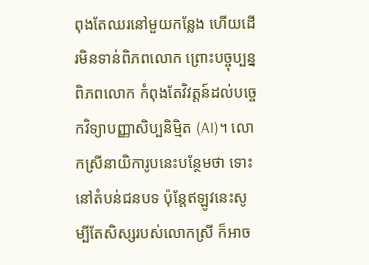ពុងតែឈរនៅមួយកន្លែង ហើយដើរមិនទាន់ពិភពលោក ព្រោះបច្ចុប្បន្នពិភពលោក កំពុងតែវិវត្តន៍ដល់បច្ចេកវិទ្យាបញ្ញាសិប្បនិម្មិត (AI)។ លោកស្រីនាយិការូបនេះបន្ថែមថា ទោះនៅតំបន់ជនបទ ប៉ុន្តែឥឡូវនេះសូម្បីតែសិស្សរបស់លោកស្រី ក៏អាច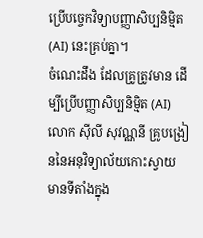ប្រើបច្ចេកវិទ្យាបញ្ញាសិប្បនិម្មិត (AI) នេះគ្រប់គ្នា។
ចំណេះដឹង ដែលគ្រូត្រូវមាន ដើម្បីប្រើបញ្ញាសិប្បនិម្មិត (AI)
លោក ស៊ីលី សុវណ្ណនី គ្រូបង្រៀននៃអនុវិទ្យាល័យកោះស្វាយ មានទីតាំងក្នុង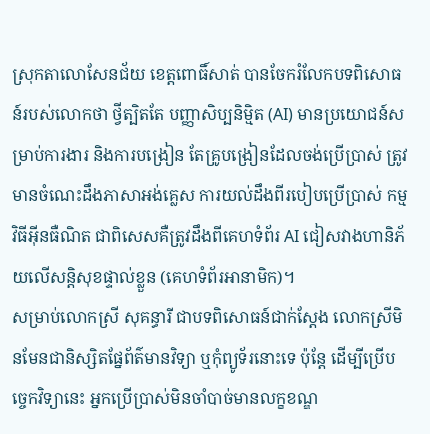ស្រុកតាលោសែនជ័យ ខេត្តពោធិ៍សាត់ បានចែករំលែកបទពិសោធន៍របស់លោកថា ថ្វីត្បិតតែ បញ្ញាសិប្បនិម្មិត (AI) មានប្រយោជន៍សម្រាប់ការងារ និងការបង្រៀន តែគ្រូបង្រៀនដែលចង់ប្រើប្រាស់ ត្រូវមានចំណេះដឹងភាសាអង់គ្លេស ការយល់ដឹងពីរបៀបប្រើប្រាស់ កម្មវិធីអ៊ីនធឺណិត ជាពិសេសគឺត្រូវដឹងពីគេហទំព័រ AI ជៀសវាងហានិភ័យលើសន្តិសុខផ្ទាល់ខ្លួន (គេហទំព័រអានាមិក)។
សម្រាប់លោកស្រី សុគន្ធារី ជាបទពិសោធន៍ជាក់ស្ដែង លោកស្រីមិនមែនជានិស្សិតផ្នែព័ត៌មានវិទ្យា ឬកុំព្យូទ័រនោះទេ ប៉ុន្តែ ដើម្បីប្រើបច្ចេកវិទ្យានេះ អ្នកប្រើប្រាស់មិនចាំបាច់មានលក្ខខណ្ឌ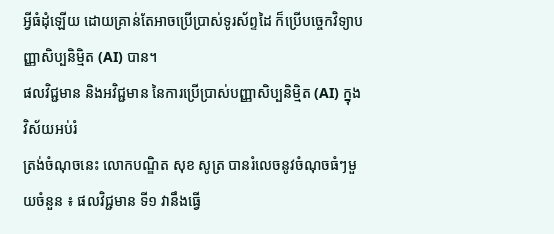អ្វីធំដុំឡើយ ដោយគ្រាន់តែអាចប្រើប្រាស់ទូរស័ព្ទដៃ ក៏ប្រើបច្ចេកវិទ្យាបញ្ញាសិប្បនិម្មិត (AI) បាន។
ផលវិជ្ជមាន និងអវិជ្ជមាន នៃការប្រើប្រាស់បញ្ញាសិប្បនិម្មិត (AI) ក្នុងវិស័យអប់រំ
ត្រង់ចំណុចនេះ លោកបណ្ឌិត សុខ សូត្រ បានរំលេចនូវចំណុចធំៗមួយចំនួន ៖ ផលវិជ្ជមាន ទី១ វានឹងធ្វើ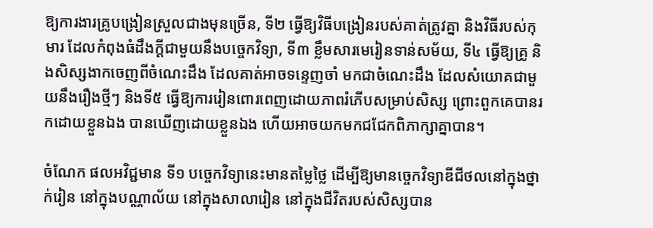ឱ្យការងារគ្រូបង្រៀនស្រួលជាងមុនច្រើន, ទី២ ធ្វើឱ្យវិធីបង្រៀនរបស់គាត់ត្រូវគ្នា និងវិធីរបស់កុមារ ដែលកំពុងធំដឹងក្ដីជាមួយនឹងបច្ចេកវិទ្យា, ទី៣ ខ្លឹមសារមេរៀនទាន់សម័យ, ទី៤ ធ្វើឱ្យគ្រូ និងសិស្សងាកចេញពីចំណេះដឹង ដែលគាត់អាចទន្ទេញចាំ មកជាចំណេះដឹង ដែលសំយោគជាមួយនឹងរឿងថ្មីៗ និងទី៥ ធ្វើឱ្យការរៀនពោរពេញដោយភាពរំភើបសម្រាប់សិស្ស ព្រោះពួកគេបានរកដោយខ្លួនឯង បានឃើញដោយខ្លួនឯង ហើយអាចយកមកជជែកពិភាក្សាគ្នាបាន។

ចំណែក ផលអវិជ្ជមាន ទី១ បច្ចេកវិទ្យានេះមានតម្លៃថ្លៃ ដើម្បីឱ្យមានច្ចេកវិទ្យាឌីជីថលនៅក្នុងថ្នាក់រៀន នៅក្នុងបណ្ណាល័យ នៅក្នុងសាលារៀន នៅក្នុងជីវិតរបស់សិស្សបាន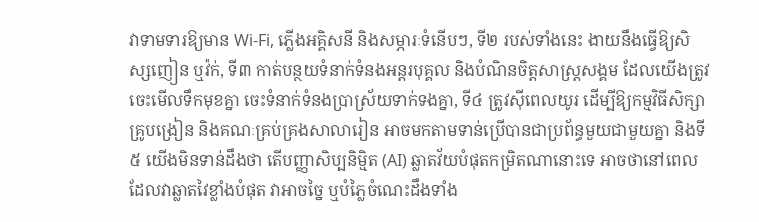វាទាមទារឱ្យមាន Wi-Fi, ភ្លើងអគ្គិសនី និងសម្ភារៈទំនើបៗ, ទី២ របស់ទាំងនេះ ងាយនឹងធ្វើឱ្យសិស្សញៀន ឬវ៉ក់, ទី៣ កាត់បន្ថយទំនាក់ទំនងអន្តរបុគ្គល និងបំណិនចិត្តសាស្ត្រសង្គម ដែលយើងត្រូវចេះមើលទឹកមុខគ្នា ចេះទំនាក់ទំនងប្រាស្រ័យទាក់ទងគ្នា, ទី៤ ត្រូវស៊ីពេលយូរ ដើម្បីឱ្យកម្មវិធីសិក្សា គ្រូបង្រៀន និងគណៈគ្រប់គ្រងសាលារៀន អាចមកតាមទាន់ប្រើបានជាប្រព័ន្ធមួយជាមួយគ្នា និងទី៥ យើងមិនទាន់ដឹងថា តើបញ្ញាសិប្បនិម្មិត (AI) ឆ្លាតវ័យបំផុតកម្រិតណានោះទេ អាចថានៅពេលដែលវាឆ្លាតវៃខ្លាំងបំផុត វាអាចច្នៃ ឬបំភ្លៃចំណេះដឹងទាំង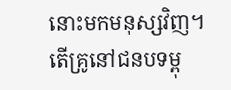នោះមកមនុស្សវិញ។
តើគ្រូនៅជនបទម្ពុ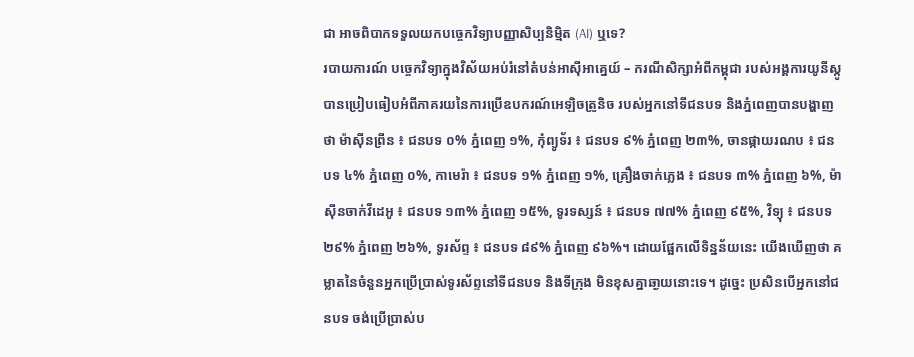ជា អាចពិបាកទទួលយកបច្ចេកវិទ្យាបញ្ញាសិប្បនិម្មិត (AI) ឬទេ?
របាយការណ៍ បច្ចេកវិទ្យាក្នុងវិស័យអប់រំនៅតំបន់អាស៊ីអាគ្នេយ៍ – ករណីសិក្សាអំពីកម្ពុជា របស់អង្គការយូនីស្កូ បានប្រៀបធៀបអំពីភាគរយនៃការប្រើឧបករណ៍អេឡិចត្រូនិច របស់អ្នកនៅទីជនបទ និងភ្នំពេញបានបង្ហាញថា ម៉ាស៊ីនព្រីន ៖ ជនបទ ០% ភ្នំពេញ ១%, កុំព្យូទ័រ ៖ ជនបទ ៩% ភ្នំពេញ ២៣%, ចានផ្កាយរណប ៖ ជនបទ ៤% ភំ្នពេញ ០%, កាមេរ៉ា ៖ ជនបទ ១% ភ្នំពេញ ១%, គ្រឿងចាក់ភ្លេង ៖ ជនបទ ៣% ភ្នំពេញ ៦%, ម៉ាស៊ីនចាក់វីដេអូ ៖ ជនបទ ១៣% ភ្នំពេញ ១៥%, ទូរទស្សន៍ ៖ ជនបទ ៧៧% ភ្នំពេញ ៩៥%, វិទ្យុ ៖ ជនបទ ២៩% ភ្នំពេញ ២៦%, ទូរស័ព្ទ ៖ ជនបទ ៨៩% ភ្នំពេញ ៩៦%។ ដោយផ្អែកលើទិន្នន័យនេះ យើងឃើញថា គម្លាតនៃចំនួនអ្នកប្រើប្រាស់ទូរស័ព្ទនៅទីជនបទ និងទីក្រុង មិនខុសគ្នាឆា្ងយនោះទេ។ ដូច្នេះ ប្រសិនបើអ្នកនៅជនបទ ចង់ប្រើប្រាស់ប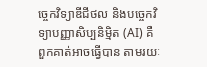ច្ចេកវិទ្យាឌីជីថល និងបច្ចេកវិទ្យាបញ្ញាសិប្បនិម្មិត (AI) គឺពួកគាត់អាចធ្វើបាន តាមរយៈ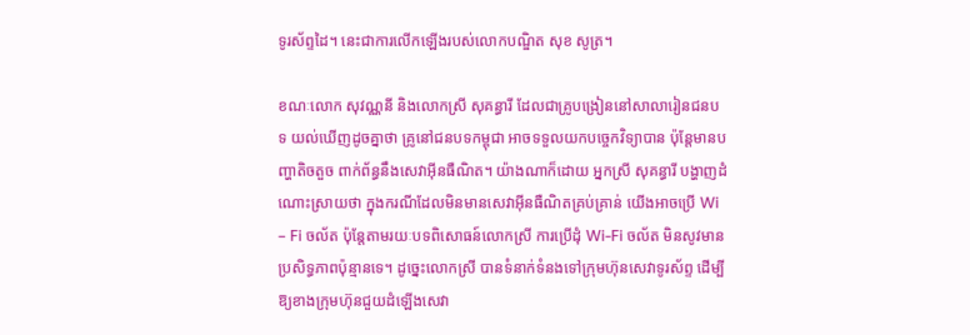ទូរស័ព្ទដៃ។ នេះជាការលើកឡើងរបស់លោកបណ្ឌិត សុខ សូត្រ។

ខណៈលោក សុវណ្ណនី និងលោកស្រី សុគន្ធារី ដែលជាគ្រូបង្រៀននៅសាលារៀនជនបទ យល់ឃើញដូចគ្នាថា គ្រូនៅជនបទកម្ពុជា អាចទទួលយកបច្ចេកវិទ្យាបាន ប៉ុន្តែមានបញ្ហាតិចតួច ពាក់ព័ន្ធនឹងសេវាអ៊ីនធឺណិត។ យ៉ាងណាក៏ដោយ អ្នកស្រី សុគន្ធារី បង្ហាញដំណោះស្រាយថា ក្នុងករណីដែលមិនមានសេវាអ៊ីនធឺណិតគ្រប់គ្រាន់ យើងអាចប្រើ Wi – Fi ចល័ត ប៉ុន្តែតាមរយៈបទពិសោធន៍លោកស្រី ការប្រើដុំ Wi-Fi ចល័ត មិនសូវមានប្រសិទ្ធភាពប៉ុន្មានទេ។ ដូច្នេះលោកស្រី បានទំនាក់ទំនងទៅក្រុមហ៊ុនសេវាទូរស័ព្ទ ដើម្បីឱ្យខាងក្រុមហ៊ុនជួយដំឡើងសេវា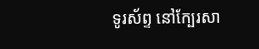ទូរស័ព្ទ នៅក្បែរសា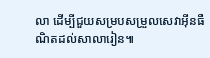លា ដើម្បីជួយសម្របសម្រួលសេវាអ៊ីនធឺណិតដល់សាលារៀន៕